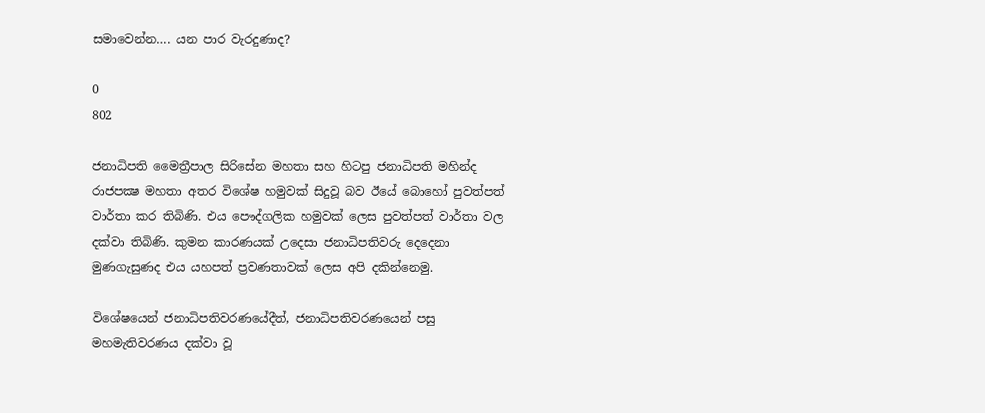සමාවෙන්න…. යන පාර වැරදුණාද?

0
802

ජනාධිපති මෛත්‍රීපාල සිරිසේන මහතා සහ හිටපු ජනාධිපති මහින්ද රාජපක්‍ෂ මහතා අතර විශේෂ හමුවක්‌ සිදුවූ බව ඊයේ බොහෝ පුවත්පත් වාර්තා කර තිබිණි. එය පෞද්ගලික හමුවක්‌ ලෙස පුවත්පත් වාර්තා වල දක්‌වා තිබිණි. කුමන කාරණයක්‌ උදෙසා ජනාධිපතිවරු දෙදෙනා මුණගැසුණද එය යහපත් ප්‍රවණතාවක්‌ ලෙස අපි දකින්නෙමු.

විශේෂයෙන් ජනාධිපතිවරණයේදීත්, ජනාධිපතිවරණයෙන් පසු මහමැතිවරණය දක්‌වා වූ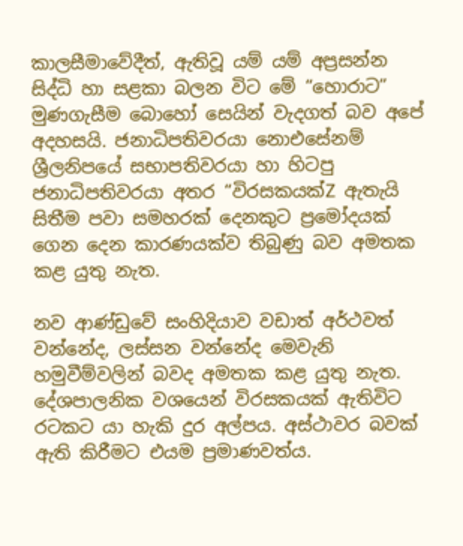කාලසීමාවේදීත්, ඇතිවූ යම් යම් අප්‍රසන්න සිද්ධි හා සළකා බලන විට මේ “හොරාට” මුණගැසීම බොහෝ සෙයින් වැදගත් බව අපේ අදහසයි. ජනාධිපතිවරයා නොඑසේනම් ශ්‍රීලනිපයේ සභාපතිවරයා හා හිටපු ජනාධිපතිවරයා අතර “විරසකයක්‌Z ඇතැයි සිතීම පවා සමහරක්‌ දෙනකුට ප්‍රමෝදයක්‌ ගෙන දෙන කාරණයක්‌ව තිබුණු බව අමතක කළ යුතු නැත.

නව ආණ්‌ඩුවේ සංහිදියාව වඩාත් අර්ථවත් වන්නේද, ලස්‌සන වන්නේද මෙවැනි හමුවීම්වලින් බවද අමතක කළ යුතු නැත. දේශපාලනික වශයෙන් විරසකයක්‌ ඇතිවිට රටකට යා හැකි දුර අල්පය. අස්‌ථාවර බවක්‌ ඇති කිරීමට එයම ප්‍රමාණවත්ය.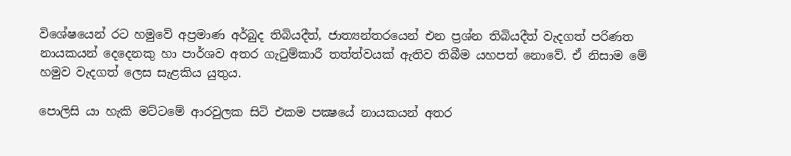විශේෂයෙන් රට හමුවේ අප්‍රමාණ අර්බුද තිබියදීත්, ජාත්‍යන්තරයෙන් එන ප්‍රශ්න තිබියදීත් වැදගත් පරිණත නායකයන් දෙදෙනකු හා පාර්ශව අතර ගැටුම්කාරී තත්ත්වයක්‌ ඇතිව තිබීම යහපත් නොවේ. ඒ නිසාම මේ හමුව වැදගත් ලෙස සැළකිය යුතුය.

පොලිසි යා හැකි මට්‌ටමේ ආරවුලක සිටි එකම පක්‍ෂයේ නායකයන් අතර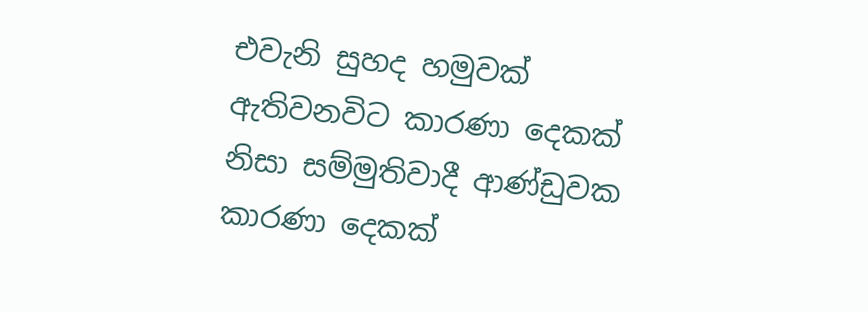එවැනි සුහද හමුවක්‌ ඇතිවනවිට කාරණා දෙකක්‌ නිසා සම්මුතිවාදී ආණ්‌ඩුවක කාරණා දෙකක්‌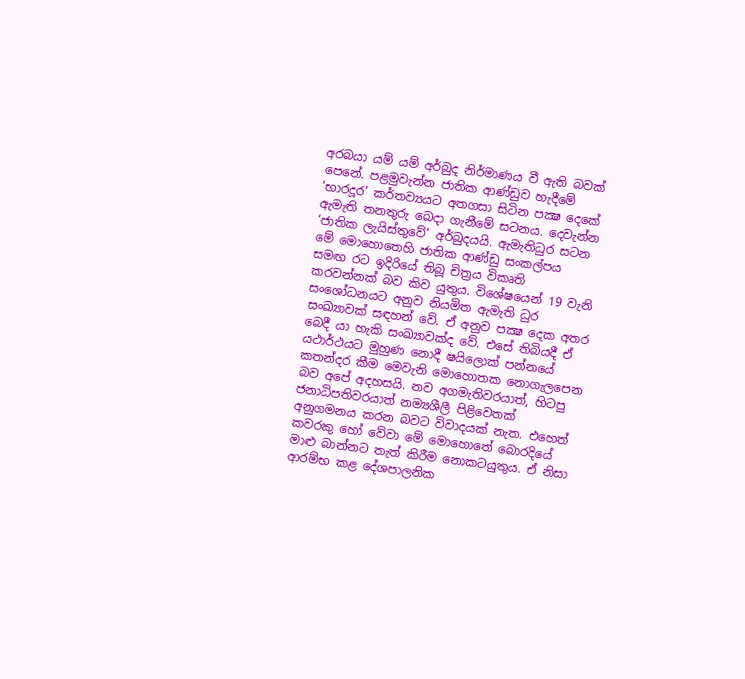අරබයා යම් යම් අර්බුද නිර්මාණය වී ඇති බවක්‌ පෙනේ. පළමුවැන්න ජාතික ආණ්‌ඩුව හැදීමේ ‘භාරදූර’ කර්තව්‍යයට අතගසා සිටින පක්‍ෂ දෙකේ ඇමැති තනතුරු බෙදා ගැනීමේ සටනය. දෙවැන්න ‘ජාතික ලැයිස්‌තුවේ’ අර්බුදයයි. ඇමැතිධුර සටන මේ මොහොතෙහි ජාතික ආණ්‌ඩු සංකල්පය සමඟ රට ඉදිරියේ තිබූ චිත්‍රය විකෘති කරවන්නක්‌ බව කිව යුතුය. විශේෂයෙන් 19 වැනි සංශෝධනයට අනුව නියමිත ඇමැති ධුර සංඛ්‍යාවක්‌ සඳහන් වේ. ඒ අනුව පක්‍ෂ දෙක අතර බෙදී යා හැකි සංඛ්‍යාවක්‌ද වේ. එසේ තිබියදී ඒ යථාර්ථයට මුහුණ නොදී ෂයිලොක්‌ පන්නයේ කතන්දර කීම මෙවැනි මොහොතක නොගැලපෙන බව අපේ අදහසයි. නව අගමැතිවරයාත්, හිටපු ජනාධිපතිවරයාත් නම්‍යශීලී පිළිවෙතක්‌ අනුගමනය කරන බවට විවාදයක්‌ නැත. එහෙත් කවරකු හෝ වේවා මේ මොහොතේ බොරදියේ මාළු බාන්නට තැත් කිරීම නොකටයුතුය. ඒ නිසා ආරම්භ කළ දේශපාලනික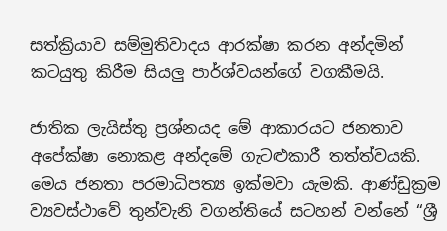සත්ක්‍රියාව සම්මුතිවාදය ආරක්‌ෂා කරන අන්දමින් කටයුතු කිරීම සියලු පාර්ශ්වයන්ගේ වගකීමයි.

ජාතික ලැයිස්‌තු ප්‍රශ්නයද මේ ආකාරයට ජනතාව අපේක්‌ෂා නොකළ අන්දමේ ගැටළුකාරී තත්ත්වයකි. මෙය ජනතා පරමාධිපත්‍ය ඉක්‌මවා යැමකි. ආණ්‌ඩුක්‍රම ව්‍යවස්‌ථාවේ තුන්වැනි වගන්තියේ සටහන් වන්නේ “ශ්‍රී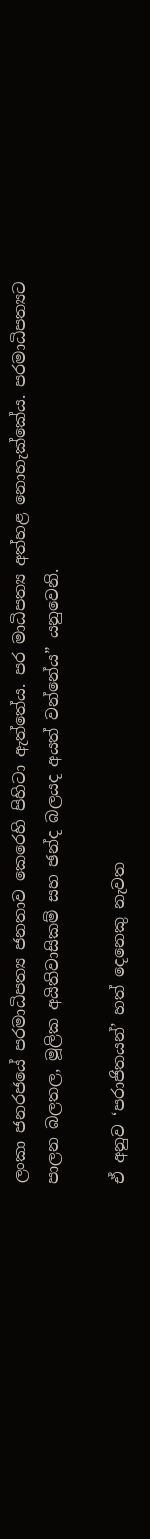ලංකා ජනරජයේ පරමාධිපත්‍ය ජනතාව කෙරෙහි පිහිටා ඇත්තේය. පර මාධිපත්‍ය අත්හළ නොහැක්‌කේය. පරමාධිපත්‍යට පාලන බලතල, මූලික අයිතිවාසිකම් සහ ඡන්ද බලයද අයත් වන්නේය” යනුවෙනි.

ඒ අනුව ‘පරාජිතයන්’ හත් දෙනෙකු නැවත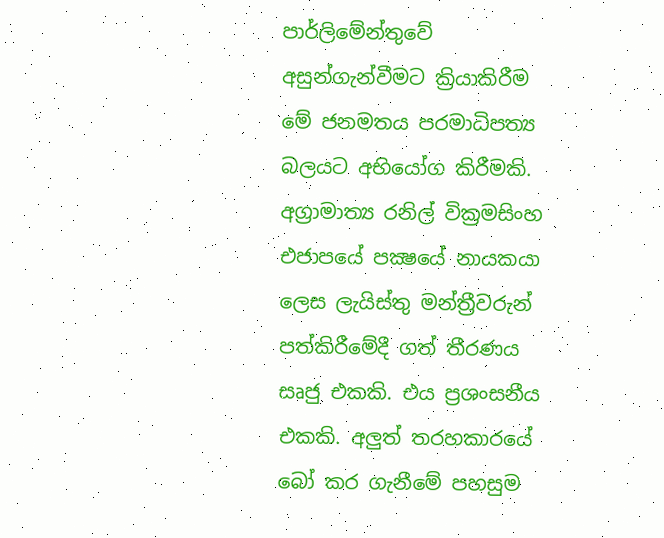පාර්ලිමේන්තුවේ අසුන්ගැන්වීමට ක්‍රියාකිරීම මේ ජනමතය පරමාධිපත්‍ය බලයට අභියෝග කිරීමකි. අග්‍රාමාත්‍ය රනිල් වික්‍රමසිංහ එජාපයේ පක්‍ෂයේ නායකයා ලෙස ලැයිස්‌තු මන්ත්‍රීවරුන් පත්කිරීමේදී ගත් තීරණය සෘජු එකකි. එය ප්‍රශංසනීය එකකි. අලුත් තරහකාරයේ බෝ කර ගැනීමේ පහසුම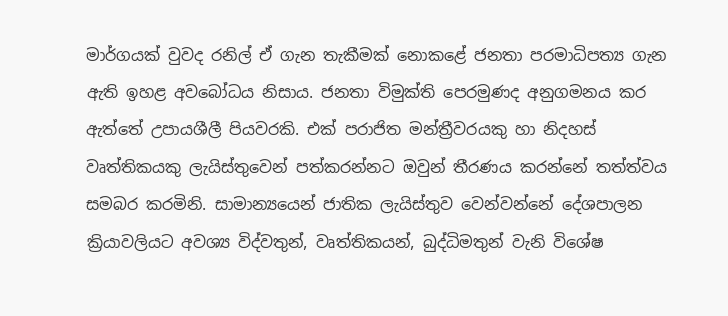මාර්ගයක්‌ වුවද රනිල් ඒ ගැන තැකීමක්‌ නොකළේ ජනතා පරමාධිපත්‍ය ගැන ඇති ඉහළ අවබෝධය නිසාය. ජනතා විමුක්‌ති පෙරමුණද අනුගමනය කර ඇත්තේ උපායශීලී පියවරකි. එක්‌ පරාජිත මන්ත්‍රීවරයකු හා නිදහස්‌ වෘත්තිකයකු ලැයිස්‌තුවෙන් පත්කරන්නට ඔවුන් තීරණය කරන්නේ තත්ත්වය සමබර කරමිනි. සාමාන්‍යයෙන් ජාතික ලැයිස්‌තුව වෙන්වන්නේ දේශපාලන ක්‍රියාවලියට අවශ්‍ය විද්වතුන්, වෘත්තිකයන්, බුද්ධිමතුන් වැනි විශේෂ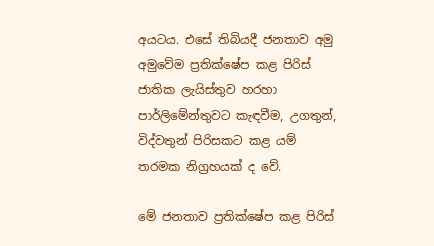අයටය. එසේ තිබියදී ජනතාව අමු අමුවේම ප්‍රතික්‌ෂේප කළ පිරිස්‌ ජාතික ලැයිස්‌තුව හරහා පාර්ලිමේන්තුවට කැඳවීම, උගතුන්, විද්වතුන් පිරිසකට කළ යම් තරමක නිග්‍රහයක්‌ ද වේ.

මේ ජනතාව ප්‍රතික්‌ෂේප කළ පිරිස්‌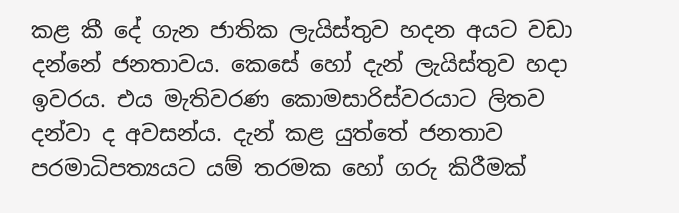කළ කී දේ ගැන ජාතික ලැයිස්‌තුව හදන අයට වඩා දන්නේ ජනතාවය. කෙසේ හෝ දැන් ලැයිස්‌තුව හදා ඉවරය. එය මැතිවරණ කොමසාරිස්‌වරයාට ලිතව දන්වා ද අවසන්ය. දැන් කළ යුත්තේ ජනතාව පරමාධිපත්‍යයට යම් තරමක හෝ ගරු කිරීමක්‌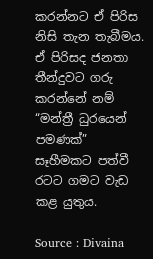කරන්නට ඒ පිරිස නිසි තැන තැබීමය. ඒ පිරිසද ජනතා තීන්දුවට ගරු කරන්නේ නම් “මන්ත්‍රී ධුරයෙන් පමණක්‌” සෑහීමකට පත්වී රටට ගමට වැඩ කළ යුතුය.

Source : Divaina